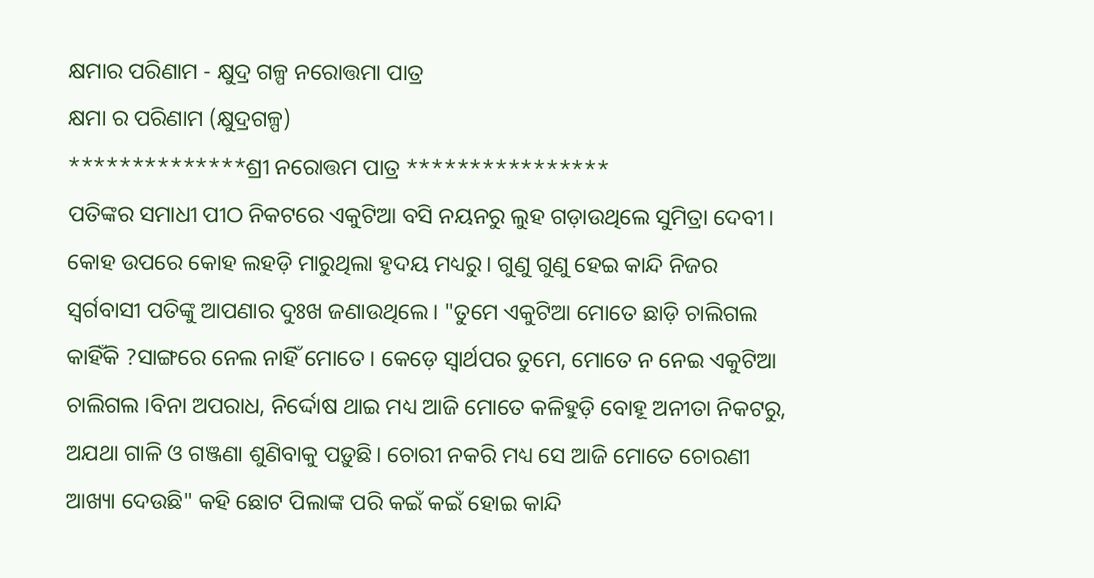କ୍ଷମାର ପରିଣାମ - କ୍ଷୁଦ୍ର ଗଳ୍ପ ନରୋତ୍ତମା ପାତ୍ର
କ୍ଷମା ର ପରିଣାମ (କ୍ଷୁଦ୍ରଗଳ୍ପ)
**************ଶ୍ରୀ ନରୋତ୍ତମ ପାତ୍ର ****************
ପତିଙ୍କର ସମାଧୀ ପୀଠ ନିକଟରେ ଏକୁଟିଆ ବସି ନୟନରୁ ଲୁହ ଗଡ଼ାଉଥିଲେ ସୁମିତ୍ରା ଦେବୀ। କୋହ ଉପରେ କୋହ ଲହଡ଼ି ମାରୁଥିଲା ହୃଦୟ ମଧ୍ୟରୁ। ଗୁଣୁ ଗୁଣୁ ହେଇ କାନ୍ଦି ନିଜର ସ୍ୱର୍ଗବାସୀ ପତିଙ୍କୁ ଆପଣାର ଦୁଃଖ ଜଣାଉଥିଲେ। "ତୁମେ ଏକୁଟିଆ ମୋତେ ଛାଡ଼ି ଚାଲିଗଲ କାହିଁକି ?ସାଙ୍ଗରେ ନେଲ ନାହିଁ ମୋତେ। କେଡ଼େ ସ୍ବାର୍ଥପର ତୁମେ, ମୋତେ ନ ନେଇ ଏକୁଟିଆ ଚାଲିଗଲ ।ବିନା ଅପରାଧ, ନିର୍ଦ୍ଦୋଷ ଥାଇ ମଧ୍ୟ ଆଜି ମୋତେ କଳିହୁଡ଼ି ବୋହୂ ଅନୀତା ନିକଟରୁ, ଅଯଥା ଗାଳି ଓ ଗଞ୍ଜଣା ଶୁଣିବାକୁ ପଡ଼ୁଛି। ଚୋରୀ ନକରି ମଧ୍ୟ ସେ ଆଜି ମୋତେ ଚୋରଣୀ ଆଖ୍ୟା ଦେଉଛି" କହି ଛୋଟ ପିଲାଙ୍କ ପରି କଇଁ କଇଁ ହୋଇ କାନ୍ଦି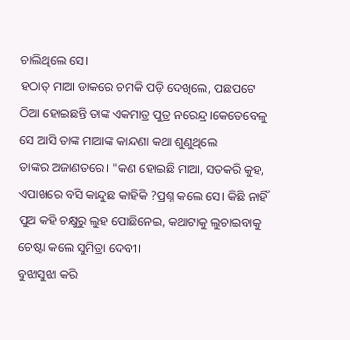ଚାଲିଥିଲେ ସେ।
ହଠାତ୍ ମାଆ ଡାକରେ ଚମକି ପଡ଼ି ଦେଖିଲେ, ପଛପଟେ ଠିଆ ହୋଇଛନ୍ତି ତାଙ୍କ ଏକମାତ୍ର ପୁତ୍ର ନରେନ୍ଦ୍ର।କେତେବେଳୁ ସେ ଆସି ତାଙ୍କ ମାଆଙ୍କ କାନ୍ଦଣା କଥା ଶୁଣୁଥିଲେ
ତାଙ୍କର ଅଜାଣତରେ। "କଣ ହୋଇଛି ମାଆ, ସତକରି କୁହ, ଏପାଖରେ ବସି କାନ୍ଦୁଛ କାହିକି ?ପ୍ରଶ୍ନ କଲେ ସେ। କିଛି ନାହିଁ ପୁଅ କହି ଚକ୍ଷୁରୁ ଲୁହ ପୋଛିନେଇ, କଥାଟାକୁ ଲୁଚାଇବାକୁ ଚେଷ୍ଟା କଲେ ସୁମିତ୍ରା ଦେବୀ।
ବୁଝାସୁଝା କରି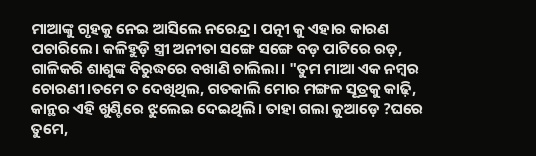ମାଆଙ୍କୁ ଗୃହକୁ ନେଇ ଆସିଲେ ନରେନ୍ଦ୍ର। ପତ୍ନୀ କୁ ଏହାର କାରଣ ପଚାରିଲେ। କଳିହୁଡ଼ି ସ୍ତ୍ରୀ ଅନୀତା ସଙ୍ଗେ ସଙ୍ଗେ ବଡ଼ ପାଟିରେ ରଡ଼, ଗାଳିକରି ଶାଶୁଙ୍କ ବିରୁଦ୍ଧରେ ବଖାଣି ଚାଲିଲା। "ତୁମ ମାଆ ଏକ ନମ୍ବର ଚୋରଣୀ।ତମେ ତ ଦେଖିଥିଲ, ଗତକାଲି ମୋର ମଙ୍ଗଳ ସୂତ୍ରକୁ କାଢ଼ି, କାନ୍ଥର ଏହି ଖୁଣ୍ଟିରେ ଝୁଲେଇ ଦେଇଥିଲି। ତାହା ଗଲା କୁଆଡ଼େ ?ଘରେ ତୁମେ,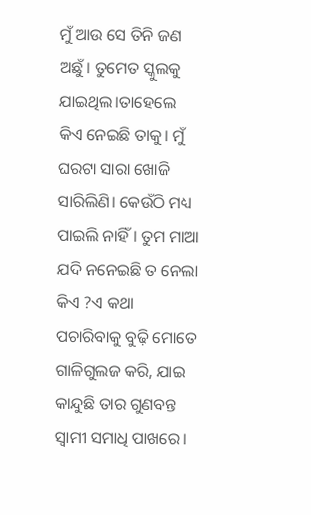ମୁଁ ଆଉ ସେ ତିନି ଜଣ ଅଛୁଁ। ତୁମେତ ସ୍କୁଲକୁ ଯାଇଥିଲ।ତାହେଲେ କିଏ ନେଇଛି ତାକୁ। ମୁଁ ଘରଟା ସାରା ଖୋଜି ସାରିଲିଣି। କେଉଁଠି ମଧ୍ୟ ପାଇଲି ନାହିଁ। ତୁମ ମାଆ ଯଦି ନନେଇଛି ତ ନେଲା କିଏ ?ଏ କଥା ପଚାରିବାକୁ ବୁଢ଼ି ମୋତେ ଗାଳିଗୁଲଜ କରି, ଯାଇ କାନ୍ଦୁଛି ତାର ଗୁଣବନ୍ତ ସ୍ୱାମୀ ସମାଧି ପାଖରେ।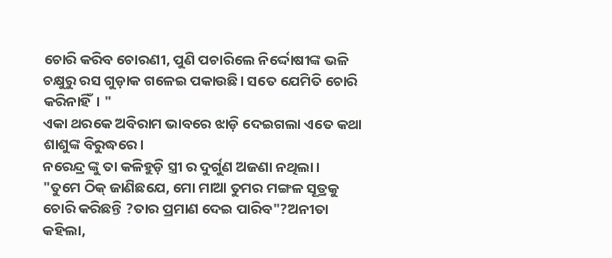ଚୋରି କରିବ ଚୋରଣୀ, ପୁଣି ପଚାରିଲେ ନିର୍ଦ୍ଦୋଷୀଙ୍କ ଭଳି ଚକ୍ଷୁରୁ ରସ ଗୁଡ଼ାକ ଗଳେଇ ପକାଉଛି। ସତେ ଯେମିତି ଚୋରି କରିନାହିଁ। "
ଏକା ଥରକେ ଅବିରାମ ଭାବରେ ଝାଡ଼ି ଦେଇଗଲା ଏତେ କଥା ଶାଶୁଙ୍କ ବିରୁଦ୍ଧରେ।
ନରେନ୍ଦ୍ର ଙ୍କୁ ତା କଳିହୁଡ଼ି ସ୍ତ୍ରୀ ର ଦୁର୍ଗୁଣ ଅଜଣା ନଥିଲା।
"ତୁମେ ଠିକ୍ ଜାଣିଛଯେ, ମୋ ମାଆ ତୁମର ମଙ୍ଗଳ ସୂତ୍ରକୁ ଚୋରି କରିଛନ୍ତି ?ତାର ପ୍ରମାଣ ଦେଇ ପାରିବ"?ଅନୀତା କହିଲା,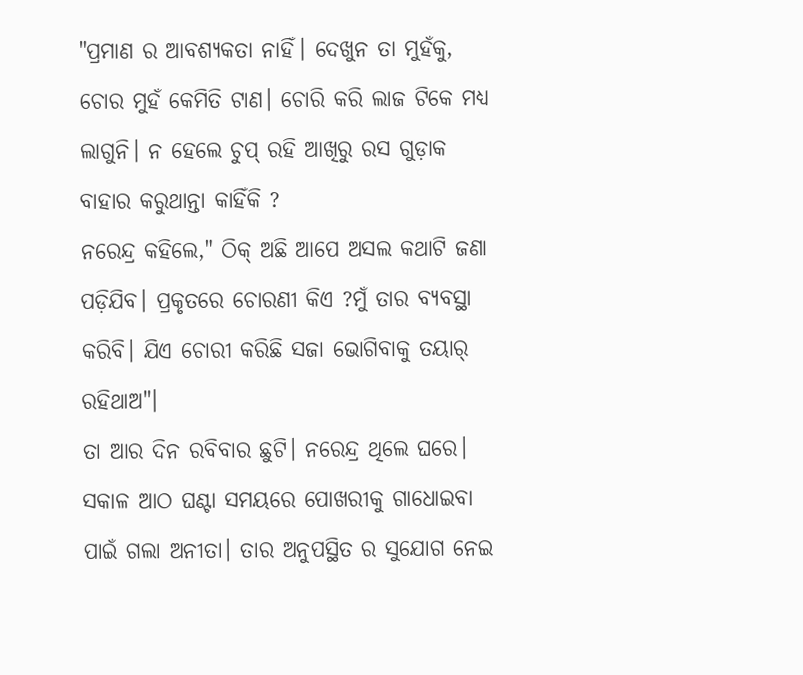"ପ୍ରମାଣ ର ଆବଶ୍ୟକତା ନାହିଁ। ଦେଖୁନ ତା ମୁହଁକୁ, ଚୋର ମୁହଁ କେମିତି ଟାଣ। ଚୋରି କରି ଲାଜ ଟିକେ ମଧ୍ୟ ଲାଗୁନି। ନ ହେଲେ ଚୁପ୍ ରହି ଆଖିରୁ ରସ ଗୁଡ଼ାକ ବାହାର କରୁଥାନ୍ତା କାହିଁକି ?
ନରେନ୍ଦ୍ର କହିଲେ," ଠିକ୍ ଅଛି ଆପେ ଅସଲ କଥାଟି ଜଣା ପଡ଼ିଯିବ। ପ୍ରକୃତରେ ଚୋରଣୀ କିଏ ?ମୁଁ ତାର ବ୍ୟବସ୍ଥା କରିବି। ଯିଏ ଚୋରୀ କରିଛି ସଜା ଭୋଗିବାକୁ ତୟାର୍ ରହିଥାଅ"।
ତା ଆର ଦିନ ରବିବାର ଛୁଟି। ନରେନ୍ଦ୍ର ଥିଲେ ଘରେ। ସକାଳ ଆଠ ଘଣ୍ଟା ସମୟରେ ପୋଖରୀକୁ ଗାଧୋଇବା ପାଇଁ ଗଲା ଅନୀତା। ତାର ଅନୁପସ୍ଥିତ ର ସୁଯୋଗ ନେଇ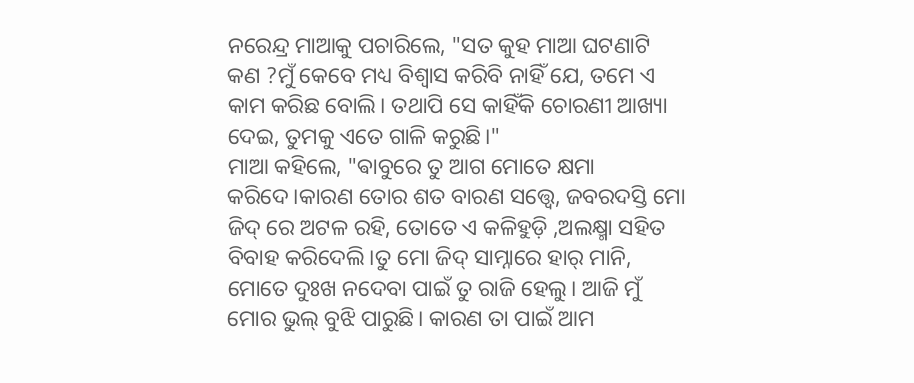ନରେନ୍ଦ୍ର ମାଆକୁ ପଚାରିଲେ, "ସତ କୁହ ମାଆ ଘଟଣାଟି କଣ ?ମୁଁ କେବେ ମଧ୍ୟ ବିଶ୍ୱାସ କରିବି ନାହିଁ ଯେ, ତମେ ଏ କାମ କରିଛ ବୋଲି। ତଥାପି ସେ କାହିଁକି ଚୋରଣୀ ଆଖ୍ୟା ଦେଇ, ତୁମକୁ ଏତେ ଗାଳି କରୁଛି।"
ମାଆ କହିଲେ, "ଵାବୁରେ ତୁ ଆଗ ମୋତେ କ୍ଷମା କରିଦେ।କାରଣ ତୋର ଶତ ବାରଣ ସତ୍ତ୍ବେ, ଜବରଦସ୍ତି ମୋ ଜିଦ୍ ରେ ଅଟଳ ରହି, ତୋତେ ଏ କଳିହୁଡ଼ି ,ଅଲକ୍ଷ୍ମା ସହିତ ବିବାହ କରିଦେଲି।ତୁ ମୋ ଜିଦ୍ ସାମ୍ନାରେ ହାର୍ ମାନି, ମୋତେ ଦୁଃଖ ନଦେବା ପାଇଁ ତୁ ରାଜି ହେଲୁ। ଆଜି ମୁଁ ମୋର ଭୁଲ୍ ବୁଝି ପାରୁଛି। କାରଣ ତା ପାଇଁ ଆମ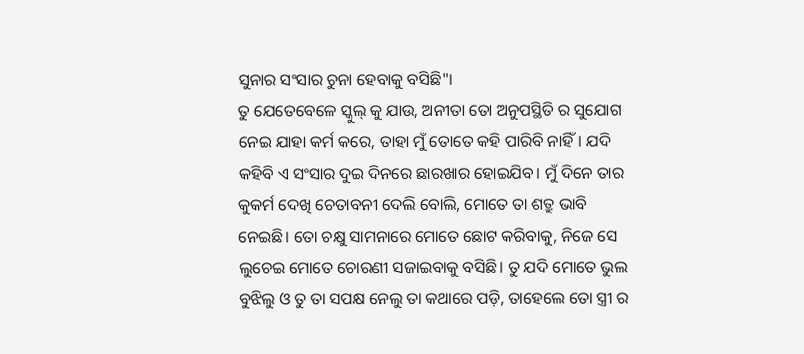ସୁନାର ସଂସାର ଚୁନା ହେବାକୁ ବସିଛି"।
ତୁ ଯେତେବେଳେ ସ୍କୁଲ୍ କୁ ଯାଉ, ଅନୀତା ତୋ ଅନୁପସ୍ଥିତି ର ସୁଯୋଗ ନେଇ ଯାହା କର୍ମ କରେ, ତାହା ମୁଁ ତୋତେ କହି ପାରିବି ନାହିଁ। ଯଦି କହିବି ଏ ସଂସାର ଦୁଇ ଦିନରେ ଛାରଖାର ହୋଇଯିବ। ମୁଁ ଦିନେ ତାର କୁକର୍ମ ଦେଖି ଚେତାବନୀ ଦେଲି ବୋଲି, ମୋତେ ତା ଶତ୍ରୁ ଭାବି ନେଇଛି। ତୋ ଚକ୍ଷୁ ସାମନାରେ ମୋତେ ଛୋଟ କରିବାକୁ, ନିଜେ ସେ ଲୁଚେଇ ମୋତେ ଚୋରଣୀ ସଜାଇବାକୁ ବସିଛି। ତୁ ଯଦି ମୋତେ ଭୁଲ ବୁଝିଲୁ ଓ ତୁ ତା ସପକ୍ଷ ନେଲୁ ତା କଥାରେ ପଡ଼ି, ତାହେଲେ ତୋ ସ୍ତ୍ରୀ ର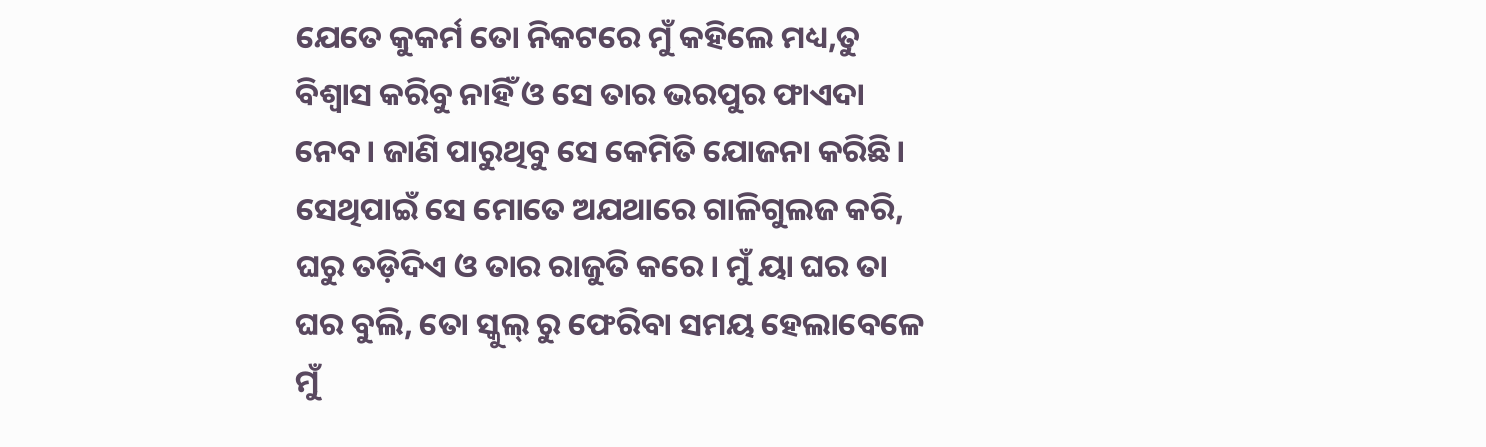ଯେତେ କୁକର୍ମ ତୋ ନିକଟରେ ମୁଁ କହିଲେ ମଧ୍ୟ,ତୁ ବିଶ୍ୱାସ କରିବୁ ନାହିଁ ଓ ସେ ତାର ଭରପୁର ଫାଏଦା ନେବ। ଜାଣି ପାରୁଥିବୁ ସେ କେମିତି ଯୋଜନା କରିଛି। ସେଥିପାଇଁ ସେ ମୋତେ ଅଯଥାରେ ଗାଳିଗୁଲଜ କରି, ଘରୁ ତଡ଼ିଦିଏ ଓ ତାର ରାଜୁତି କରେ। ମୁଁ ୟା ଘର ତା ଘର ବୁଲି, ତୋ ସ୍କୁଲ୍ ରୁ ଫେରିବା ସମୟ ହେଲାବେଳେ ମୁଁ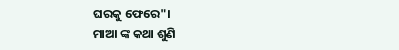ଘରକୁ ଫେରେ"।
ମାଆ ଙ୍କ କଥା ଶୁଣି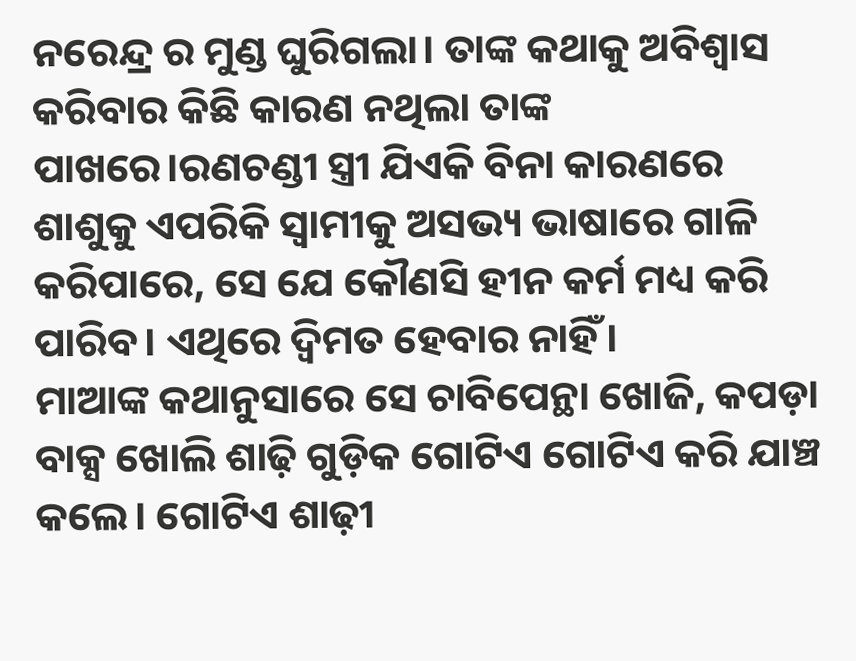ନରେନ୍ଦ୍ର ର ମୁଣ୍ଡ ଘୁରିଗଲା। ତାଙ୍କ କଥାକୁ ଅବିଶ୍ବାସ କରିବାର କିଛି କାରଣ ନଥିଲା ତାଙ୍କ ପାଖରେ।ରଣଚଣ୍ଡୀ ସ୍ତ୍ରୀ ଯିଏକି ବିନା କାରଣରେ ଶାଶୁକୁ ଏପରିକି ସ୍ୱାମୀକୁ ଅସଭ୍ୟ ଭାଷାରେ ଗାଳି କରିପାରେ, ସେ ଯେ କୌଣସି ହୀନ କର୍ମ ମଧ୍ୟ କରି ପାରିବ। ଏଥିରେ ଦ୍ୱିମତ ହେବାର ନାହିଁ।
ମାଆଙ୍କ କଥାନୁସାରେ ସେ ଚାବିପେନ୍ଥା ଖୋଜି, କପଡ଼ା ବାକ୍ସ ଖୋଲି ଶାଢ଼ି ଗୁଡ଼ିକ ଗୋଟିଏ ଗୋଟିଏ କରି ଯାଞ୍ଚ କଲେ। ଗୋଟିଏ ଶାଢ଼ୀ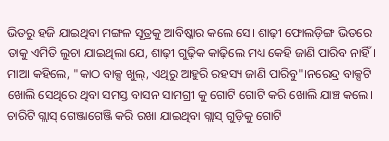ଭିତରୁ ହଜି ଯାଇଥିବା ମଙ୍ଗଳ ସୂତ୍ରକୁ ଆବିଷ୍କାର କଲେ ସେ। ଶାଢ଼ୀ ଫୋଲଡ଼ିଙ୍ଗ ଭିତରେ ତାକୁ ଏମିତି ଲୁଚା ଯାଇଥିଲା ଯେ, ଶାଢ଼ୀ ଗୁଢ଼ିକ କାଢ଼ିଲେ ମଧ୍ୟ କେହି ଜାଣି ପାରିବ ନାହିଁ।
ମାଆ କହିଲେ, "କାଠ ବାକ୍ସ ଖୁଲ୍, ଏଥିରୁ ଆହୁରି ରହସ୍ୟ ଜାଣି ପାରିବୁ"।ନରେନ୍ଦ୍ର ବାକ୍ସଟି ଖୋଲି ସେଥିରେ ଥିବା ସମସ୍ତ ବାସନ ସାମଗ୍ରୀ କୁ ଗୋଟି ଗୋଟି କରି ଖୋଲି ଯାଞ୍ଚ କଲେ। ଚାରିଟି ଗ୍ଲାସ୍ ଗେଞ୍ଜାଗେଞ୍ଜି କରି ରଖା ଯାଇଥିବା ଗ୍ଲାସ୍ ଗୁଡ଼ିକୁ ଗୋଟି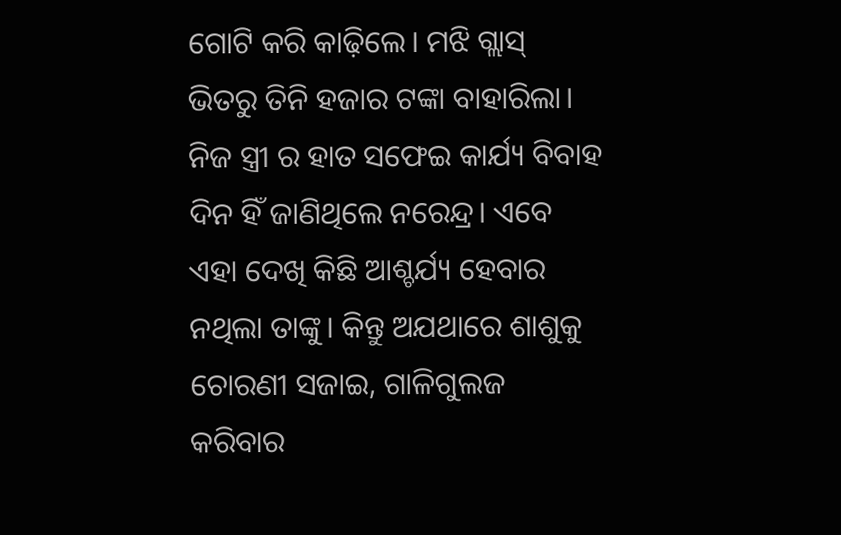ଗୋଟି କରି କାଢ଼ିଲେ। ମଝି ଗ୍ଲାସ୍ ଭିତରୁ ତିନି ହଜାର ଟଙ୍କା ବାହାରିଲା। ନିଜ ସ୍ତ୍ରୀ ର ହାତ ସଫେଇ କାର୍ଯ୍ୟ ବିବାହ ଦିନ ହିଁ ଜାଣିଥିଲେ ନରେନ୍ଦ୍ର। ଏବେ ଏହା ଦେଖି କିଛି ଆଶ୍ଚର୍ଯ୍ୟ ହେବାର ନଥିଲା ତାଙ୍କୁ। କିନ୍ତୁ ଅଯଥାରେ ଶାଶୁକୁ ଚୋରଣୀ ସଜାଇ, ଗାଳିଗୁଲଜ କରିବାର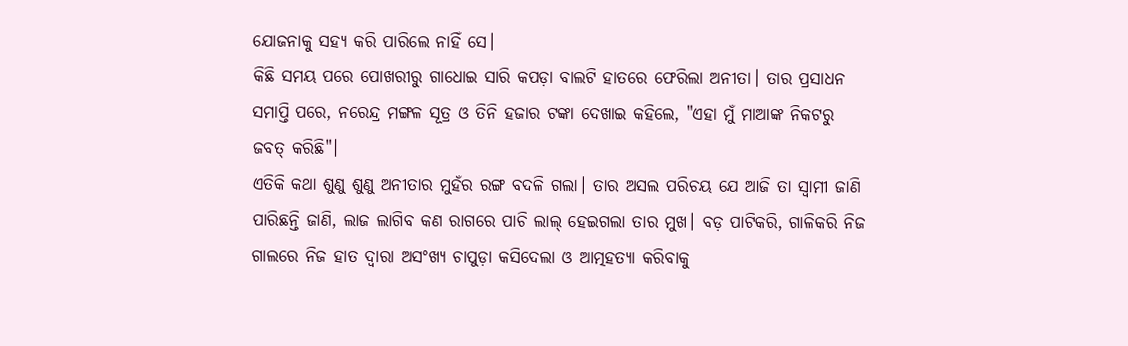ଯୋଜନାକୁ ସହ୍ୟ କରି ପାରିଲେ ନାହିଁ ସେ।
କିଛି ସମୟ ପରେ ପୋଖରୀରୁ ଗାଧୋଇ ସାରି କପଡ଼ା ବାଲଟି ହାତରେ ଫେରିଲା ଅନୀତା। ତାର ପ୍ରସାଧନ ସମାପ୍ତି ପରେ, ନରେନ୍ଦ୍ର ମଙ୍ଗଳ ସୂତ୍ର ଓ ତିନି ହଜାର ଟଙ୍କା ଦେଖାଇ କହିଲେ, "ଏହା ମୁଁ ମାଆଙ୍କ ନିକଟରୁ ଜବତ୍ କରିଛି"।
ଏତିକି କଥା ଶୁଣୁ ଶୁଣୁ ଅନୀତାର ମୁହଁର ରଙ୍ଗ ବଦଳି ଗଲା। ତାର ଅସଲ ପରିଚୟ ଯେ ଆଜି ତା ସ୍ୱାମୀ ଜାଣି ପାରିଛନ୍ତି ଜାଣି, ଲାଜ ଲାଗିବ କଣ ରାଗରେ ପାଚି ଲାଲ୍ ହେଇଗଲା ତାର ମୁଖ। ବଡ଼ ପାଟିକରି, ଗାଳିକରି ନିଜ ଗାଲରେ ନିଜ ହାତ ଦ୍ୱାରା ଅସଂଖ୍ୟ ଚାପୁଡ଼ା କସିଦେଲା ଓ ଆତ୍ମହତ୍ୟା କରିବାକୁ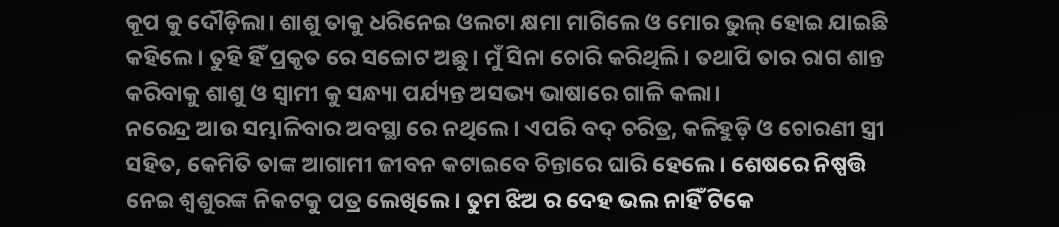କୂପ କୁ ଦୌଡ଼ିଲା। ଶାଶୁ ତାକୁ ଧରିନେଇ ଓଲଟା କ୍ଷମା ମାଗିଲେ ଓ ମୋର ଭୁଲ୍ ହୋଇ ଯାଇଛି କହିଲେ। ତୁହି ହିଁ ପ୍ରକୃତ ରେ ସଚ୍ଚୋଟ ଅଛୁ। ମୁଁ ସିନା ଚୋରି କରିଥିଲି। ତଥାପି ତାର ରାଗ ଶାନ୍ତ କରିବାକୁ ଶାଶୁ ଓ ସ୍ୱାମୀ କୁ ସନ୍ଧ୍ୟା ପର୍ଯ୍ୟନ୍ତ ଅସଭ୍ୟ ଭାଷାରେ ଗାଳି କଲା।
ନରେନ୍ଦ୍ର ଆଉ ସମ୍ଭାଳିବାର ଅବସ୍ଥା ରେ ନଥିଲେ। ଏପରି ବଦ୍ ଚରିତ୍ର, କଳିହୁଡ଼ି ଓ ଚୋରଣୀ ସ୍ତ୍ରୀ ସହିତ, କେମିତି ତାଙ୍କ ଆଗାମୀ ଜୀବନ କଟାଇବେ ଚିନ୍ତାରେ ଘାରି ହେଲେ। ଶେଷରେ ନିଷ୍ପତ୍ତି ନେଇ ଶ୍ବଶୁରଙ୍କ ନିକଟକୁ ପତ୍ର ଲେଖିଲେ। ତୁମ ଝିଅ ର ଦେହ ଭଲ ନାହିଁ ଟିକେ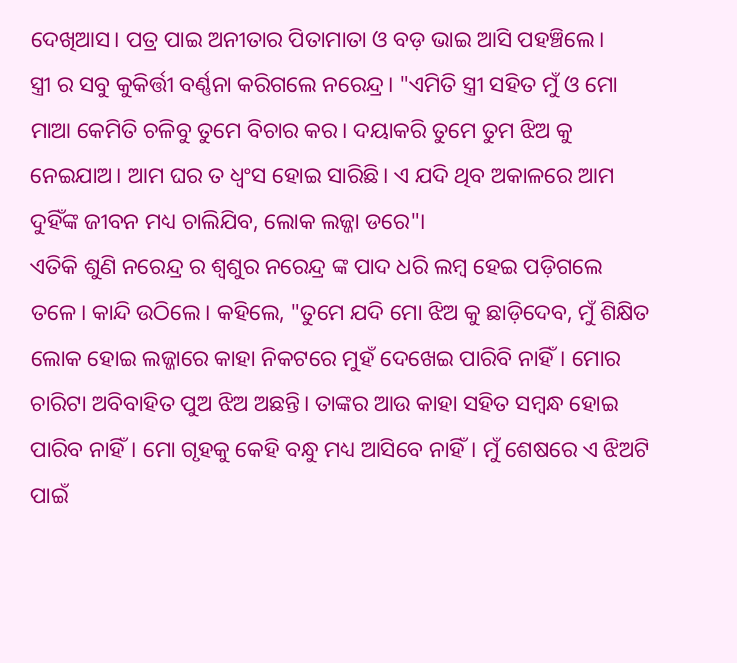ଦେଖିଆସ। ପତ୍ର ପାଇ ଅନୀତାର ପିତାମାତା ଓ ବଡ଼ ଭାଇ ଆସି ପହଞ୍ଚିଲେ।
ସ୍ତ୍ରୀ ର ସବୁ କୁକିର୍ତ୍ତୀ ବର୍ଣ୍ଣନା କରିଗଲେ ନରେନ୍ଦ୍ର। "ଏମିତି ସ୍ତ୍ରୀ ସହିତ ମୁଁ ଓ ମୋ ମାଆ କେମିତି ଚଳିବୁ ତୁମେ ବିଚାର କର। ଦୟାକରି ତୁମେ ତୁମ ଝିଅ କୁ ନେଇଯାଅ। ଆମ ଘର ତ ଧ୍ୱଂସ ହୋଇ ସାରିଛି। ଏ ଯଦି ଥିବ ଅକାଳରେ ଆମ ଦୁହିଁଙ୍କ ଜୀବନ ମଧ୍ୟ ଚାଲିଯିବ, ଲୋକ ଲଜ୍ଜା ଡରେ"।
ଏତିକି ଶୁଣି ନରେନ୍ଦ୍ର ର ଶ୍ବଶୁର ନରେନ୍ଦ୍ର ଙ୍କ ପାଦ ଧରି ଲମ୍ବ ହେଇ ପଡ଼ିଗଲେ ତଳେ। କାନ୍ଦି ଉଠିଲେ। କହିଲେ, "ତୁମେ ଯଦି ମୋ ଝିଅ କୁ ଛାଡ଼ିଦେବ, ମୁଁ ଶିକ୍ଷିତ ଲୋକ ହୋଇ ଲଜ୍ଜାରେ କାହା ନିକଟରେ ମୁହଁ ଦେଖେଇ ପାରିବି ନାହିଁ। ମୋର ଚାରିଟା ଅବିବାହିତ ପୁଅ ଝିଅ ଅଛନ୍ତି। ତାଙ୍କର ଆଉ କାହା ସହିତ ସମ୍ବନ୍ଧ ହୋଇ ପାରିବ ନାହିଁ। ମୋ ଗୃହକୁ କେହି ବନ୍ଧୁ ମଧ୍ୟ ଆସିବେ ନାହିଁ। ମୁଁ ଶେଷରେ ଏ ଝିଅଟି ପାଇଁ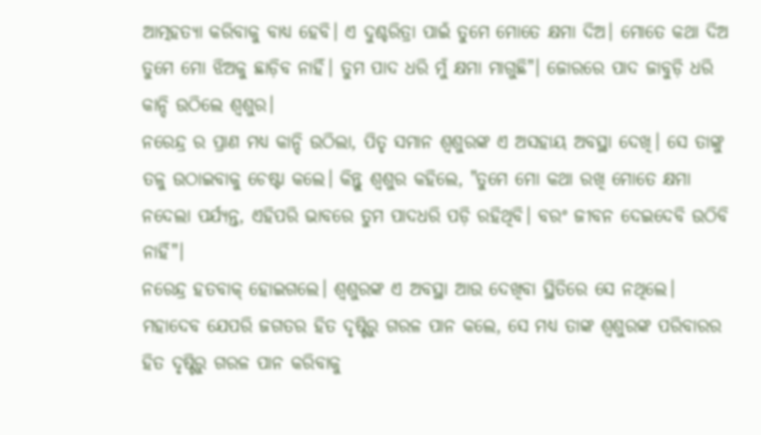ଆତ୍ମହତ୍ୟା କରିବାକୁ ବାଧ୍ୟ ହେବି। ଏ ଦୁଶ୍ଚରିତ୍ରା ପାଇଁ ତୁମେ ମୋତେ କ୍ଷମା ଦିଅ। ମୋତେ କଥା ଦିଅ ତୁମେ ମୋ ଝିଅକୁ ଛାଡ଼ିବ ନାହିଁ। ତୁମ ପାଦ ଧରି ମୁଁ କ୍ଷମା ମାଗୁଛି"। ଜୋରରେ ପାଦ ଜାବୁଡ଼ି ଧରି କାନ୍ଦି ଉଠିଲେ ଶ୍ବଶୁର।
ନରେନ୍ଦ୍ର ର ପ୍ରାଣ ମଧ୍ୟ କାନ୍ଦି ଉଠିଲା, ପିତୃ ସମାନ ଶ୍ବଶୁରଙ୍କ ଏ ଅସହାୟ ଅବସ୍ଥା ଦେଖି। ସେ ତାଙ୍କୁ ତଳୁ ଉଠାଇବାକୁ ଚେଷ୍ଟା କଲେ। କିନ୍ତୁ ଶ୍ବଶୁର କହିଲେ, "ତୁମେ ମୋ କଥା ରଖି ମୋତେ କ୍ଷମା ନଦେଲା ପର୍ଯ୍ୟନ୍ତ, ଏହିପରି ଭାବରେ ତୁମ ପାଦଧରି ପଡ଼ି ରହିଥିବି। ବରଂ ଜୀବନ ଦେଇଦେବି ଉଠିବି ନାହିଁ"।
ନରେନ୍ଦ୍ର ହତବାକ୍ ହୋଇଗଲେ। ଶ୍ବଶୁରଙ୍କ ଏ ଅବସ୍ଥା ଆଉ ଦେଖିବା ସ୍ଥିତିରେ ସେ ନଥିଲେ। ମହାଦେବ ଯେପରି ଜଗତର ହିତ ଦୃଷ୍ଟିରୁ ଗରଳ ପାନ କଲେ, ସେ ମଧ୍ଯ ତାଙ୍କ ଶ୍ବଶୁରଙ୍କ ପରିବାରର ହିତ ଦୃଷ୍ଟିରୁ ଗରଳ ପାନ କରିବାକୁ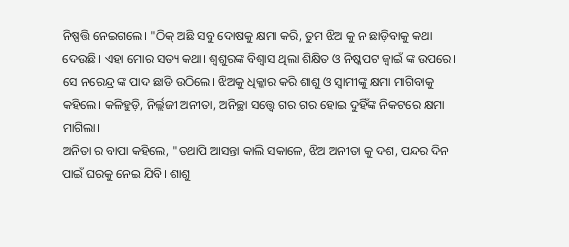ନିଷ୍ପତ୍ତି ନେଇଗଲେ। "ଠିକ୍ ଅଛି ସବୁ ଦୋଷକୁ କ୍ଷମା କରି, ତୁମ ଝିଅ କୁ ନ ଛାଡ଼ିବାକୁ କଥା ଦେଉଛି। ଏହା ମୋର ସତ୍ୟ କଥା। ଶ୍ବଶୁରଙ୍କ ବିଶ୍ୱାସ ଥିଲା ଶିକ୍ଷିତ ଓ ନିଷ୍କପଟ ଜ୍ୱାଇଁ ଙ୍କ ଉପରେ। ସେ ନରେନ୍ଦ୍ର ଙ୍କ ପାଦ ଛାଡି ଉଠିଲେ। ଝିଅକୁ ଧିକ୍କାର କରି ଶାଶୁ ଓ ସ୍ୱାମୀଙ୍କୁ କ୍ଷମା ମାଗିବାକୁ କହିଲେ। କଳିହୁଡ଼ି, ନିର୍ଲ୍ଲଜୀ ଅନୀତା, ଅନିଚ୍ଛା ସତ୍ତ୍ୱେ ଗର ଗର ହୋଇ ଦୁହିଁଙ୍କ ନିକଟରେ କ୍ଷମା ମାଗିଲା।
ଅନିତା ର ବାପା କହିଲେ, "ତଥାପି ଆସନ୍ତା କାଲି ସକାଳେ, ଝିଅ ଅନୀତା କୁ ଦଶ, ପନ୍ଦର ଦିନ ପାଇଁ ଘରକୁ ନେଇ ଯିବି। ଶାଶୁ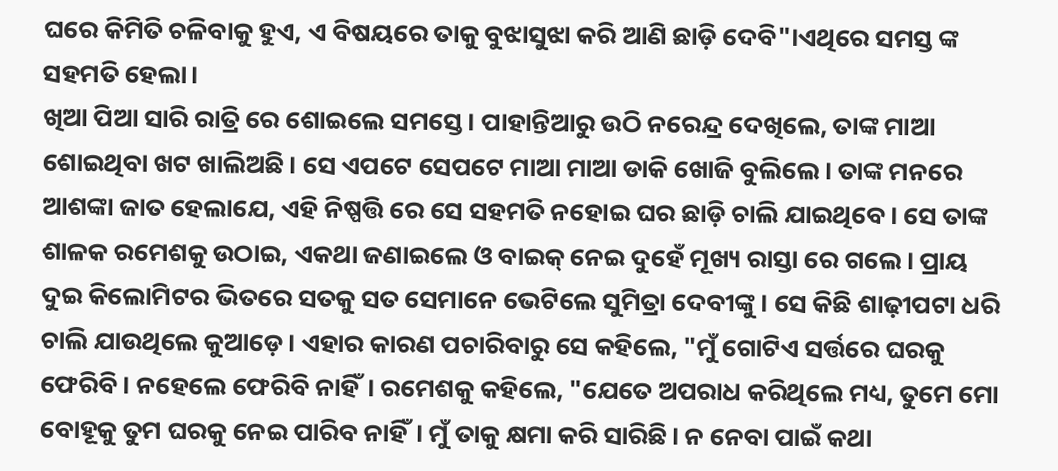ଘରେ କିମିତି ଚଳିବାକୁ ହୁଏ, ଏ ବିଷୟରେ ତାକୁ ବୁଝାସୁଝା କରି ଆଣି ଛାଡ଼ି ଦେବି"।ଏଥିରେ ସମସ୍ତ ଙ୍କ ସହମତି ହେଲା।
ଖିଆ ପିଆ ସାରି ରାତ୍ରି ରେ ଶୋଇଲେ ସମସ୍ତେ। ପାହାନ୍ତିଆରୁ ଉଠି ନରେନ୍ଦ୍ର ଦେଖିଲେ, ତାଙ୍କ ମାଆ ଶୋଇଥିବା ଖଟ ଖାଲିଅଛି। ସେ ଏପଟେ ସେପଟେ ମାଆ ମାଆ ଡାକି ଖୋଜି ବୁଲିଲେ। ତାଙ୍କ ମନରେ ଆଶଙ୍କା ଜାତ ହେଲାଯେ, ଏହି ନିଷ୍ପତ୍ତି ରେ ସେ ସହମତି ନହୋଇ ଘର ଛାଡ଼ି ଚାଲି ଯାଇଥିବେ। ସେ ତାଙ୍କ ଶାଳକ ରମେଶକୁ ଉଠାଇ, ଏକଥା ଜଣାଇଲେ ଓ ବାଇକ୍ ନେଇ ଦୁହେଁ ମୂଖ୍ୟ ରାସ୍ତା ରେ ଗଲେ। ପ୍ରାୟ ଦୁଇ କିଲୋମିଟର ଭିତରେ ସତକୁ ସତ ସେମାନେ ଭେଟିଲେ ସୁମିତ୍ରା ଦେବୀଙ୍କୁ। ସେ କିଛି ଶାଢ଼ୀପଟା ଧରି ଚାଲି ଯାଉଥିଲେ କୁଆଡ଼େ। ଏହାର କାରଣ ପଚାରିବାରୁ ସେ କହିଲେ, "ମୁଁ ଗୋଟିଏ ସର୍ତ୍ତରେ ଘରକୁ ଫେରିବି। ନହେଲେ ଫେରିବି ନାହିଁ। ରମେଶକୁ କହିଲେ, "ଯେତେ ଅପରାଧ କରିଥିଲେ ମଧ୍ୟ, ତୁମେ ମୋ ବୋହୂକୁ ତୁମ ଘରକୁ ନେଇ ପାରିବ ନାହିଁ। ମୁଁ ତାକୁ କ୍ଷମା କରି ସାରିଛି। ନ ନେବା ପାଇଁ କଥା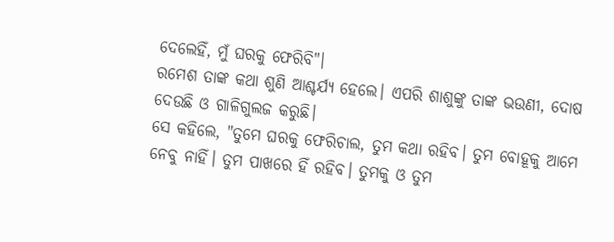ଦେଲେହିଁ, ମୁଁ ଘରକୁ ଫେରିବି"।
ରମେଶ ତାଙ୍କ କଥା ଶୁଣି ଆଶ୍ଚର୍ଯ୍ୟ ହେଲେ। ଏପରି ଶାଶୁଙ୍କୁ ତାଙ୍କ ଭଉଣୀ, ଦୋଷ ଦେଉଛି ଓ ଗାଳିଗୁଲଜ କରୁଛି।
ସେ କହିଲେ, "ତୁମେ ଘରକୁ ଫେରିଚାଲ, ତୁମ କଥା ରହିବ। ତୁମ ବୋହୂକୁ ଆମେ ନେବୁ ନାହିଁ। ତୁମ ପାଖରେ ହିଁ ରହିବ। ତୁମକୁ ଓ ତୁମ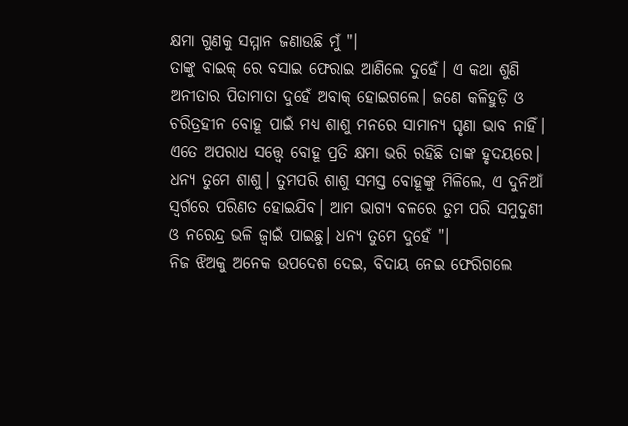କ୍ଷମା ଗୁଣକୁ ସମ୍ମାନ ଜଣାଉଛି ମୁଁ "।
ତାଙ୍କୁ ବାଇକ୍ ରେ ବସାଇ ଫେରାଇ ଆଣିଲେ ଦୁହେଁ। ଏ କଥା ଶୁଣି ଅନୀତାର ପିତାମାତା ଦୁହେଁ ଅବାକ୍ ହୋଇଗଲେ। ଜଣେ କଳିହୁଡ଼ି ଓ ଚରିତ୍ରହୀନ ବୋହୂ ପାଇଁ ମଧ୍ୟ ଶାଶୁ ମନରେ ସାମାନ୍ୟ ଘୃଣା ଭାବ ନାହିଁ। ଏତେ ଅପରାଧ ସତ୍ତ୍ୱେ ବୋହୂ ପ୍ରତି କ୍ଷମା ଭରି ରହିଛି ତାଙ୍କ ହୃଦୟରେ। ଧନ୍ୟ ତୁମେ ଶାଶୁ। ତୁମପରି ଶାଶୁ ସମସ୍ତ ବୋହୂଙ୍କୁ ମିଳିଲେ, ଏ ଦୁନିଆଁ ସ୍ୱର୍ଗରେ ପରିଣତ ହୋଇଯିବ। ଆମ ଭାଗ୍ୟ ବଳରେ ତୁମ ପରି ସମୁଦୁଣୀ ଓ ନରେନ୍ଦ୍ର ଭଳି ଜ୍ୱାଇଁ ପାଇଛୁ। ଧନ୍ୟ ତୁମେ ଦୁହେଁ "।
ନିଜ ଝିଅକୁ ଅନେକ ଉପଦେଶ ଦେଇ, ବିଦାୟ ନେଇ ଫେରିଗଲେ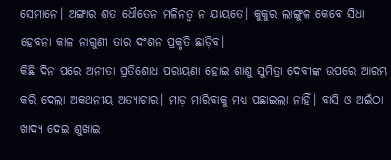ସେମାନେ। ଅଙ୍ଗାର ଶତ ଧୌତେନ ମଳିନତ୍ୱ ନ ଯାୟତେ। କୁକୁର ଲାଙ୍ଗୁଳ କେବେ ସିଧା ହେବନା କାଳ ନାଗୁଣୀ ତାର ଦଂଶନ ପ୍ରକୃତି ଛାଡ଼ିବ।
କିଛି ଦିନ ପରେ ଅନୀତା ପ୍ରତିଶୋଧ ପରାୟଣା ହୋଇ ଶାଶୁ ସୁମିତ୍ରା ଦେବୀଙ୍କ ଉପରେ ଆରମ୍ଭ କରି ଦେଲା ଅକଥନୀୟ ଅତ୍ୟାଚାର। ମାଡ଼ ମାରିବାକୁ ମଧ୍ୟ ପଛାଇଲା ନାହିଁ। ବାସି ଓ ଅଇଁଠା ଖାଦ୍ୟ ଦେଇ ଶୁଖାଇ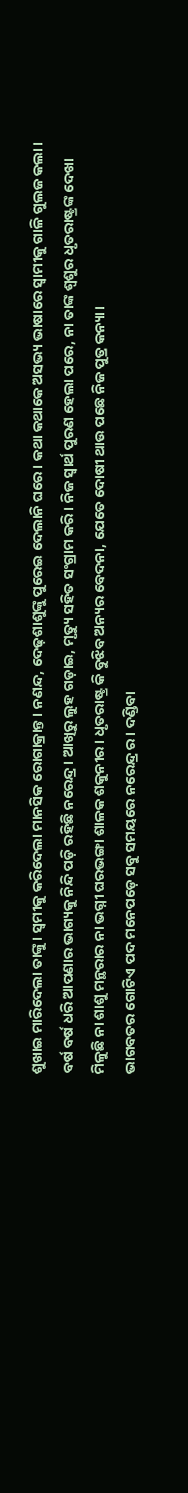ଶୁଖାଇ ମାରିଦେଲା ତାଙ୍କୁ। ସ୍ୱମୀକୁ କରିଦେଲା ମାନସିକ ରୋଗାକ୍ରାନ୍ତ। ନଣନ୍ଦ, ଦେଢ଼ଶାଶୁଙ୍କୁ ପୁରେଇ ଦେଲାନି ଘରେ। କଥା କଥାକେ ଅସଭ୍ୟ ଭାଷାରେ ସ୍ୱାମୀକୁ ଗାଳି ଗୁଲଜ କଲା। ବର୍ଷ ବର୍ଷ ଧରି ଆପଣାର ଭାଗ୍ୟକୁ ନିନ୍ଦି ପଡ଼ି ରହିଛି ନରେନ୍ଦ୍ର। ଆଖିରୁ ଲୁହ ଗଡ଼ାଇ, ମୃତ୍ୟୁ ସହିତ ସଂଗ୍ରାମ କରି। ନିଜ ସ୍ୱାର୍ଥ ପୁରଣ ହେଲା ପରେ, ନା ତାଙ୍କ ଶ୍ୱଶୁର ଧୃତରାଷ୍ଟ୍ରଙ୍କ ଦେଖା ମିଳୁଛି ନା ଶାଶୁ ମନ୍ଥରାର ନା ଭଗ୍ନୀ ଘରଭଙ୍ଗା ଶାଳକ ଶକୁନୀର। ଧୃତରାଷ୍ଟ୍ର କି ବୁଝିବ ଅନ୍ୟର ବେଦନା, ଯେତେ ଦୋଷୀ ଥାଉ ପଛେ ନିଜ ପୁତ୍ର କନ୍ୟା।
ଭାଗବତର ଗୋଟିଏ ପଦ ମନେପଡ଼େ ସବୁ ସମୟରେ ନରେନ୍ଦ୍ର ର। ଦଣ୍ଡିବା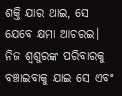ଶକ୍ତି ଯାର ଥାଇ, ସେ ଯେବେ କ୍ଷମା ଆଚରଇ। ନିଜ ଶ୍ବଶୁରଙ୍କ ପରିବାରକୁ ବଞ୍ଚାଇବାକୁ ଯାଇ ସେ ଏବଂ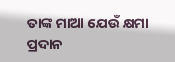ତାଙ୍କ ମାଆ ଯେଉଁ କ୍ଷମା ପ୍ରଦାନ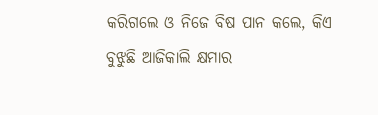କରିଗଲେ ଓ ନିଜେ ବିଷ ପାନ କଲେ, କିଏ ବୁଝୁଛି ଆଜିକାଲି କ୍ଷମାର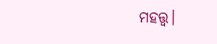ମହତ୍ତ୍ୱ।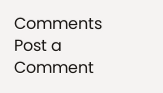Comments
Post a Comment